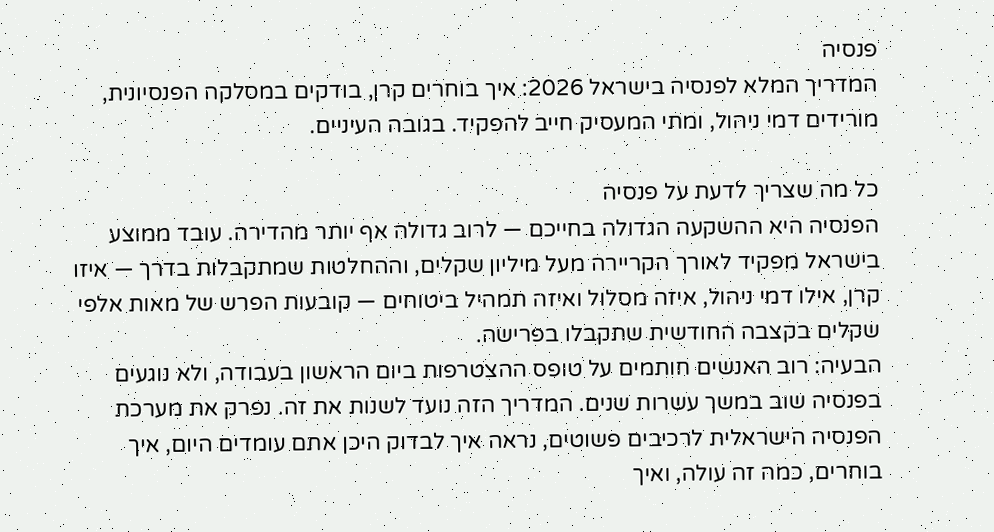פנסיה
המדריך המלא לפנסיה בישראל 2026: איך בוחרים קרן, בודקים במסלקה הפנסיונית, מורידים דמי ניהול, ומתי המעסיק חייב להפקיד. בגובה העיניים.

כל מה שצריך לדעת על פנסיה
הפנסיה היא ההשקעה הגדולה בחייכם — לרוב גדולה אף יותר מהדירה. עובד ממוצע בישראל מפקיד לאורך הקריירה מעל מיליון שקלים, וההחלטות שמתקבלות בדרך — איזו קרן, אילו דמי ניהול, איזה מסלול ואיזה תמהיל ביטוחים — קובעות הפרש של מאות אלפי שקלים בקצבה החודשית שתקבלו בפרישה.
הבעיה: רוב האנשים חותמים על טופס ההצטרפות ביום הראשון בעבודה, ולא נוגעים בפנסיה שוב במשך עשרות שנים. המדריך הזה נועד לשנות את זה. נפרק את מערכת הפנסיה הישראלית לרכיבים פשוטים, נראה איך לבדוק היכן אתם עומדים היום, איך בוחרים, כמה זה עולה, ואיך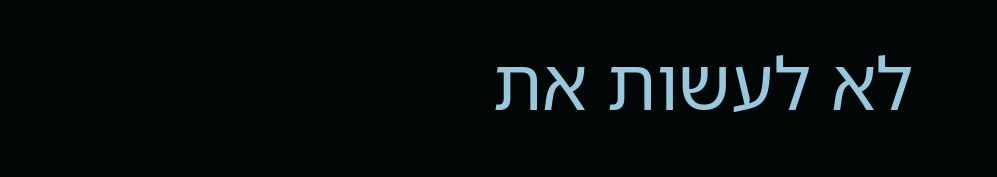לא לעשות את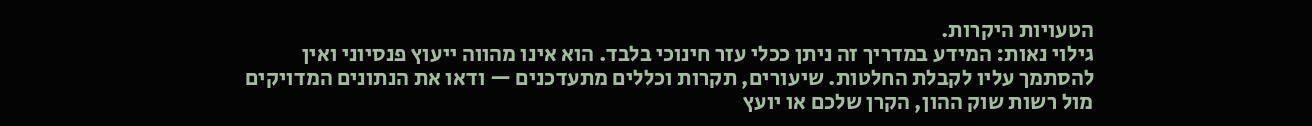הטעויות היקרות.
גילוי נאות: המידע במדריך זה ניתן ככלי עזר חינוכי בלבד. הוא אינו מהווה ייעוץ פנסיוני ואין להסתמך עליו לקבלת החלטות. שיעורים, תקרות וכללים מתעדכנים — ודאו את הנתונים המדויקים מול רשות שוק ההון, הקרן שלכם או יועץ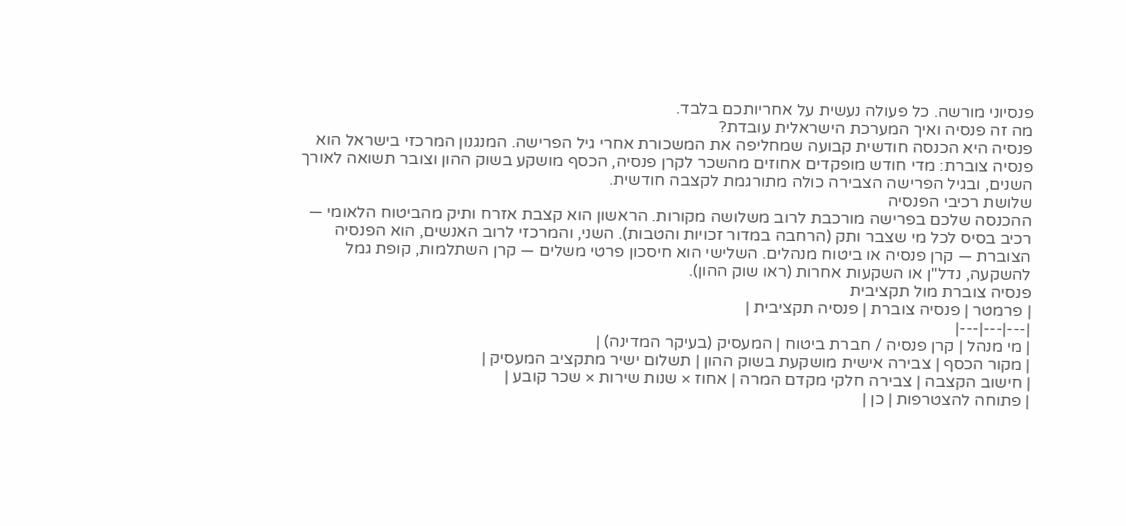פנסיוני מורשה. כל פעולה נעשית על אחריותכם בלבד.
מה זה פנסיה ואיך המערכת הישראלית עובדת?
פנסיה היא הכנסה חודשית קבועה שמחליפה את המשכורת אחרי גיל הפרישה. המנגנון המרכזי בישראל הוא פנסיה צוברת: מדי חודש מופקדים אחוזים מהשכר לקרן פנסיה, הכסף מושקע בשוק ההון וצובר תשואה לאורך השנים, ובגיל הפרישה הצבירה כולה מתורגמת לקצבה חודשית.
שלושת רכיבי הפנסיה
ההכנסה שלכם בפרישה מורכבת לרוב משלושה מקורות. הראשון הוא קצבת אזרח ותיק מהביטוח הלאומי — רכיב בסיס לכל מי שצבר ותק (הרחבה במדור זכויות והטבות). השני, והמרכזי לרוב האנשים, הוא הפנסיה הצוברת — קרן פנסיה או ביטוח מנהלים. השלישי הוא חיסכון פרטי משלים — קרן השתלמות, קופת גמל להשקעה, נדל"ן או השקעות אחרות (ראו שוק ההון).
פנסיה צוברת מול תקציבית
| פרמטר | פנסיה צוברת | פנסיה תקציבית |
|---|---|---|
| מי מנהל | קרן פנסיה / חברת ביטוח | המעסיק (בעיקר המדינה) |
| מקור הכסף | צבירה אישית מושקעת בשוק ההון | תשלום ישיר מתקציב המעסיק |
| חישוב הקצבה | צבירה חלקי מקדם המרה | אחוז × שנות שירות × שכר קובע |
| פתוחה להצטרפות | כן |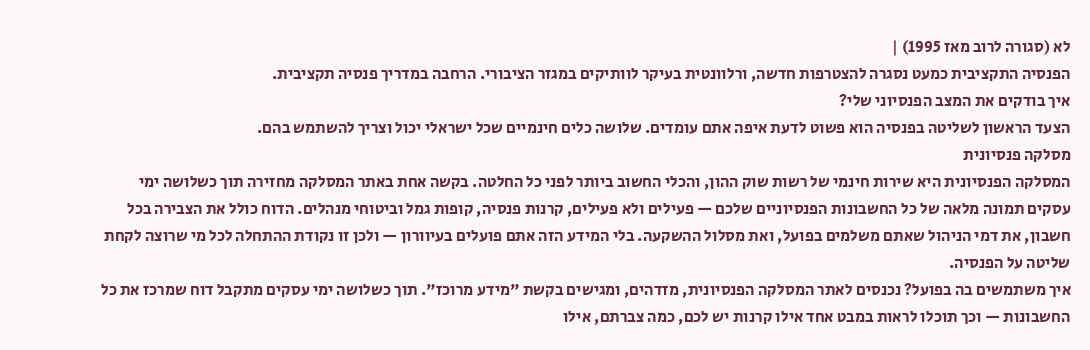לא (סגורה לרוב מאז 1995) |
הפנסיה התקציבית כמעט נסגרה להצטרפות חדשה, ורלוונטית בעיקר לוותיקים במגזר הציבורי. הרחבה במדריך פנסיה תקציבית.
איך בודקים את המצב הפנסיוני שלי?
הצעד הראשון לשליטה בפנסיה הוא פשוט לדעת איפה אתם עומדים. שלושה כלים חינמיים שכל ישראלי יכול וצריך להשתמש בהם.
מסלקה פנסיונית
המסלקה הפנסיונית היא שירות חינמי של רשות שוק ההון, והכלי החשוב ביותר לפני כל החלטה. בקשה אחת באתר המסלקה מחזירה תוך כשלושה ימי עסקים תמונה מלאה של כל החשבונות הפנסיוניים שלכם — פעילים ולא פעילים, קרנות פנסיה, קופות גמל וביטוחי מנהלים. הדוח כולל את הצבירה בכל חשבון, את דמי הניהול שאתם משלמים בפועל, ואת מסלול ההשקעה. בלי המידע הזה אתם פועלים בעיוורון — ולכן זו נקודת ההתחלה לכל מי שרוצה לקחת שליטה על הפנסיה.
איך משתמשים בה בפועל? נכנסים לאתר המסלקה הפנסיונית, מזדהים, ומגישים בקשת "מידע מרוכז". תוך כשלושה ימי עסקים מתקבל דוח שמרכז את כל החשבונות — וכך תוכלו לראות במבט אחד אילו קרנות יש לכם, כמה צברתם, אילו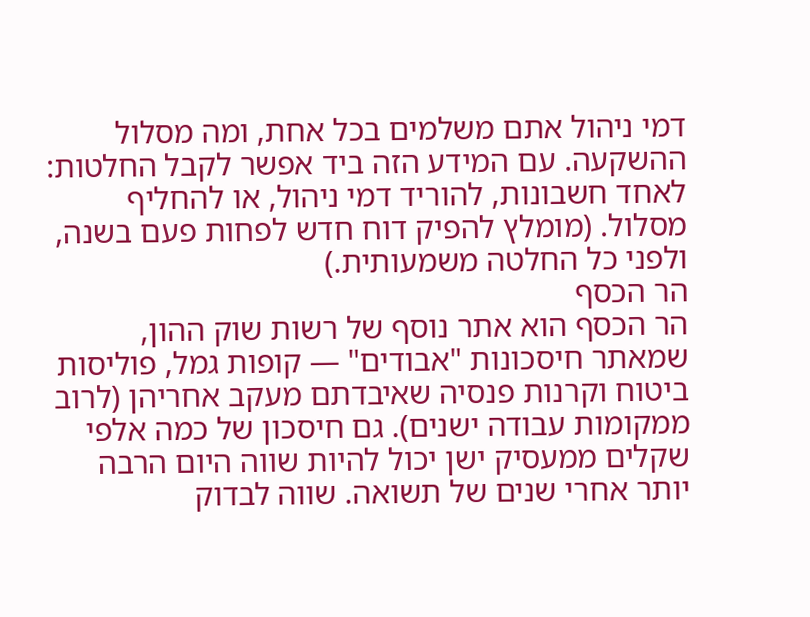דמי ניהול אתם משלמים בכל אחת, ומה מסלול ההשקעה. עם המידע הזה ביד אפשר לקבל החלטות: לאחד חשבונות, להוריד דמי ניהול, או להחליף מסלול. (מומלץ להפיק דוח חדש לפחות פעם בשנה, ולפני כל החלטה משמעותית.)
הר הכסף
הר הכסף הוא אתר נוסף של רשות שוק ההון, שמאתר חיסכונות "אבודים" — קופות גמל, פוליסות ביטוח וקרנות פנסיה שאיבדתם מעקב אחריהן (לרוב ממקומות עבודה ישנים). גם חיסכון של כמה אלפי שקלים ממעסיק ישן יכול להיות שווה היום הרבה יותר אחרי שנים של תשואה. שווה לבדוק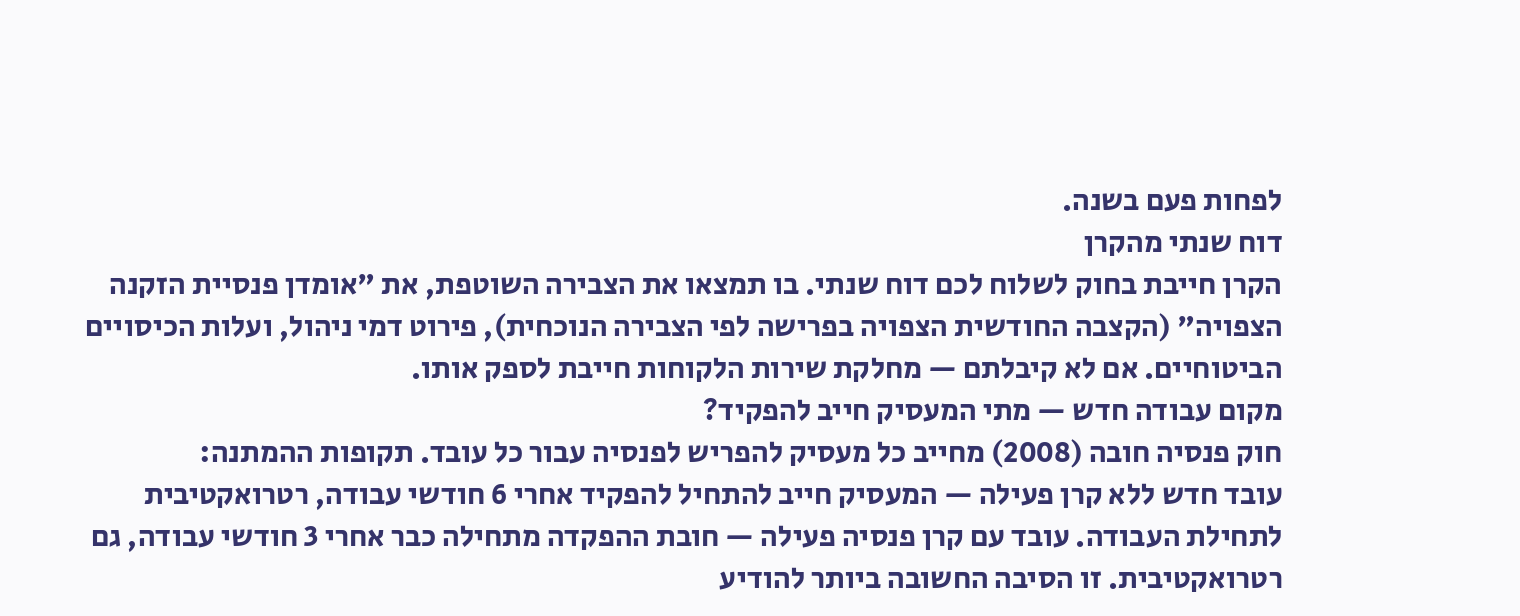לפחות פעם בשנה.
דוח שנתי מהקרן
הקרן חייבת בחוק לשלוח לכם דוח שנתי. בו תמצאו את הצבירה השוטפת, את "אומדן פנסיית הזקנה הצפויה" (הקצבה החודשית הצפויה בפרישה לפי הצבירה הנוכחית), פירוט דמי ניהול, ועלות הכיסויים הביטוחיים. אם לא קיבלתם — מחלקת שירות הלקוחות חייבת לספק אותו.
מקום עבודה חדש — מתי המעסיק חייב להפקיד?
חוק פנסיה חובה (2008) מחייב כל מעסיק להפריש לפנסיה עבור כל עובד. תקופות ההמתנה:
עובד חדש ללא קרן פעילה — המעסיק חייב להתחיל להפקיד אחרי 6 חודשי עבודה, רטרואקטיבית לתחילת העבודה. עובד עם קרן פנסיה פעילה — חובת ההפקדה מתחילה כבר אחרי 3 חודשי עבודה, גם רטרואקטיבית. זו הסיבה החשובה ביותר להודיע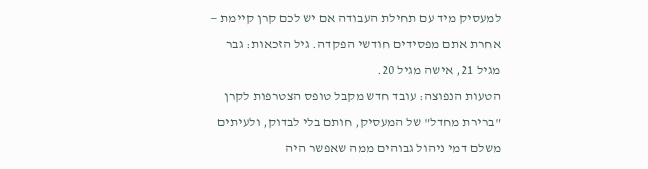למעסיק מיד עם תחילת העבודה אם יש לכם קרן קיימת — אחרת אתם מפסידים חודשי הפקדה. גיל הזכאות: גבר מגיל 21, אישה מגיל 20.
הטעות הנפוצה: עובד חדש מקבל טופס הצטרפות לקרן "ברירת מחדל" של המעסיק, חותם בלי לבדוק, ולעיתים משלם דמי ניהול גבוהים ממה שאפשר היה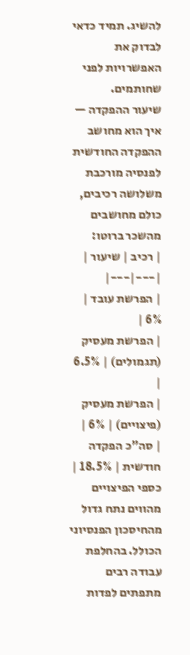להשיג. תמיד כדאי לבדוק את האפשרויות לפני שחותמים.
שיעור ההפקדה — איך הוא מחושב
ההפקדה החודשית לפנסיה מורכבת משלושה רכיבים, כולם מחושבים מהשכר ברוטו:
| רכיב | שיעור |
|---|---|
| הפרשת עובד | 6% |
| הפרשת מעסיק (תגמולים) | 6.5% |
| הפרשת מעסיק (פיצויים) | 6% |
| סה"כ הפקדה חודשית | 18.5% |
כספי הפיצויים מהווים נתח גדול מהחיסכון הפנסיוני הכולל. בהחלפת עבודה רבים מתפתים לפדות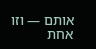אותם — וזו אחת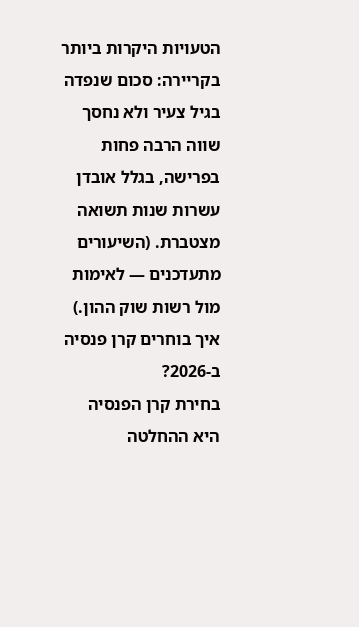הטעויות היקרות ביותר בקריירה: סכום שנפדה בגיל צעיר ולא נחסך שווה הרבה פחות בפרישה, בגלל אובדן עשרות שנות תשואה מצטברת. (השיעורים מתעדכנים — לאימות מול רשות שוק ההון.)
איך בוחרים קרן פנסיה ב-2026?
בחירת קרן הפנסיה היא ההחלטה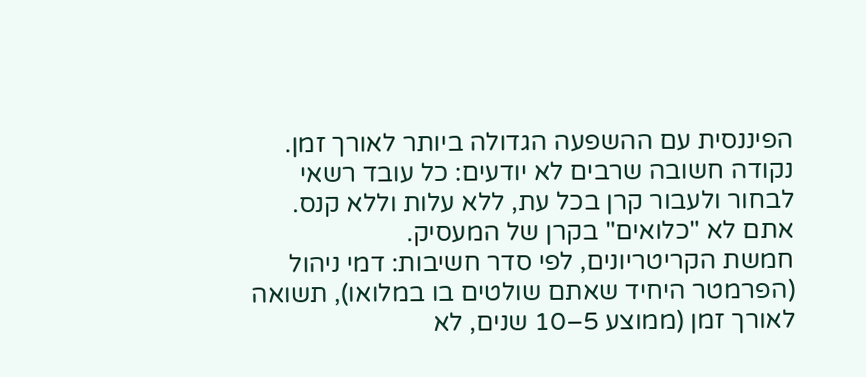הפיננסית עם ההשפעה הגדולה ביותר לאורך זמן. נקודה חשובה שרבים לא יודעים: כל עובד רשאי לבחור ולעבור קרן בכל עת, ללא עלות וללא קנס. אתם לא "כלואים" בקרן של המעסיק.
חמשת הקריטריונים, לפי סדר חשיבות: דמי ניהול (הפרמטר היחיד שאתם שולטים בו במלואו), תשואה לאורך זמן (ממוצע 5–10 שנים, לא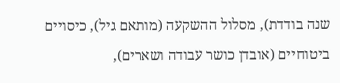שנה בודדת), מסלול ההשקעה (מותאם גיל), כיסויים ביטוחיים (אובדן כושר עבודה ושארים),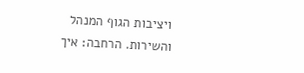ויציבות הגוף המנהל והשירות. הרחבה: איך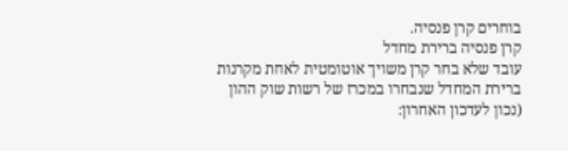בוחרים קרן פנסיה.
קרן פנסיה ברירת מחדל
עובד שלא בחר קרן משויך אוטומטית לאחת מקרנות ברירת המחדל שנבחרו במכרז של רשות שוק ההון (נכון לעדכון האחרון: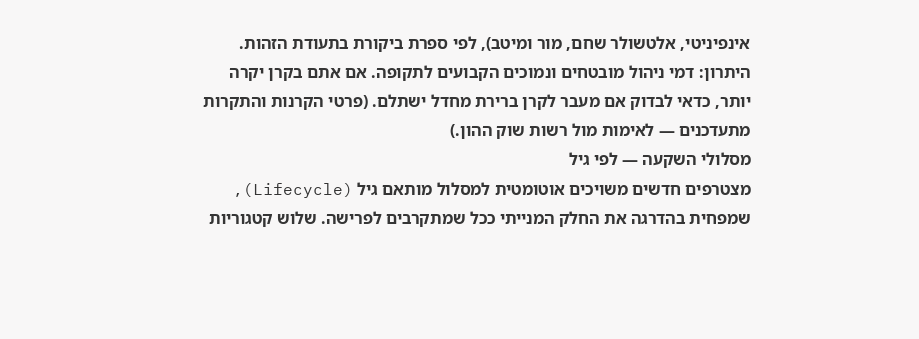אינפיניטי, אלטשולר שחם, מור ומיטב), לפי ספרת ביקורת בתעודת הזהות. היתרון: דמי ניהול מובטחים ונמוכים הקבועים לתקופה. אם אתם בקרן יקרה יותר, כדאי לבדוק אם מעבר לקרן ברירת מחדל ישתלם. (פרטי הקרנות והתקרות מתעדכנים — לאימות מול רשות שוק ההון.)
מסלולי השקעה — לפי גיל
מצטרפים חדשים משויכים אוטומטית למסלול מותאם גיל (Lifecycle), שמפחית בהדרגה את החלק המנייתי ככל שמתקרבים לפרישה. שלוש קטגוריות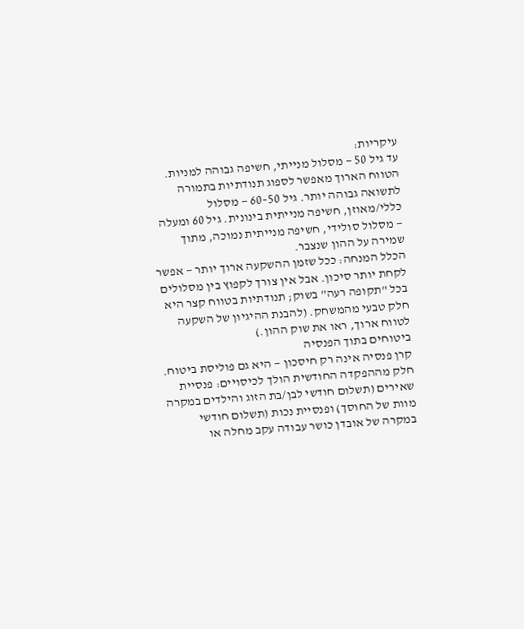עיקריות:
עד גיל 50 — מסלול מנייתי, חשיפה גבוהה למניות. הטווח הארוך מאפשר לספוג תנודתיות בתמורה לתשואה גבוהה יותר. גיל 50–60 — מסלול כללי/מאוזן, חשיפה מנייתית בינונית. גיל 60 ומעלה — מסלול סולידי, חשיפה מנייתית נמוכה, מתוך שמירה על ההון שנצבר.
הכלל המנחה: ככל שזמן ההשקעה ארוך יותר — אפשר לקחת יותר סיכון. אבל אין צורך לקפוץ בין מסלולים בכל "תקופה רעה" בשוק; תנודתיות בטווח קצר היא חלק טבעי מהמשחק. (להבנת ההיגיון של השקעה לטווח ארוך, ראו את שוק ההון.)
ביטוחים בתוך הפנסיה
קרן פנסיה אינה רק חיסכון — היא גם פוליסת ביטוח. חלק מההפקדה החודשית הולך לכיסויים: פנסיית שאירים (תשלום חודשי לבן/בת הזוג והילדים במקרה מוות של החוסך) ופנסיית נכות (תשלום חודשי במקרה של אובדן כושר עבודה עקב מחלה או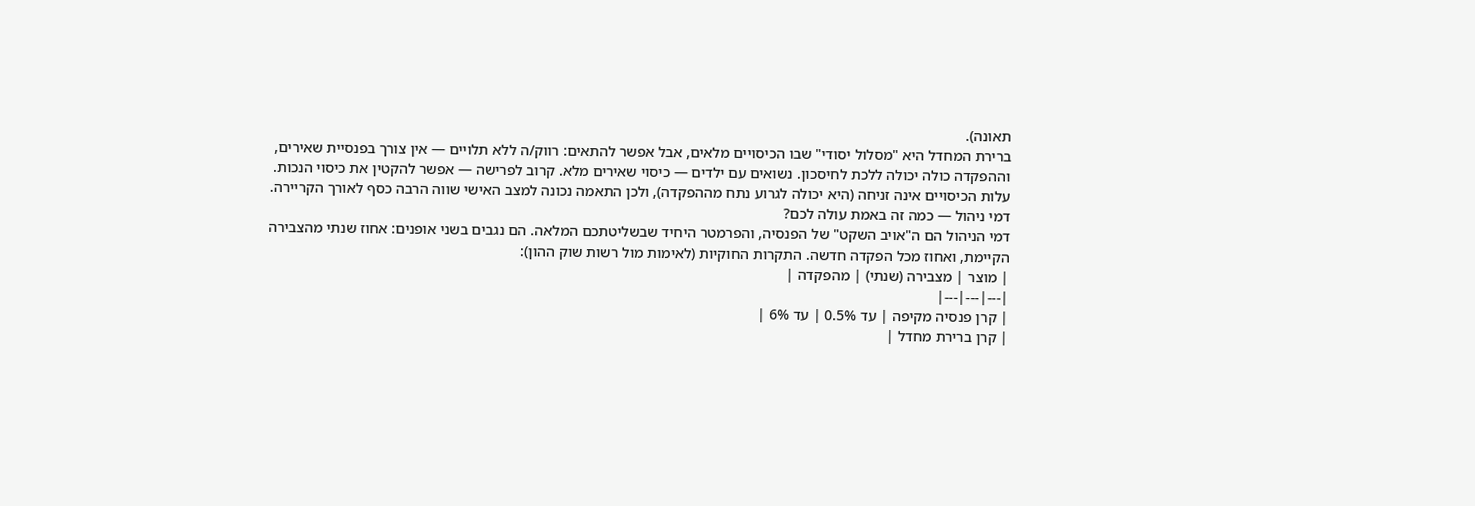תאונה).
ברירת המחדל היא "מסלול יסודי" שבו הכיסויים מלאים, אבל אפשר להתאים: רווק/ה ללא תלויים — אין צורך בפנסיית שאירים, וההפקדה כולה יכולה ללכת לחיסכון. נשואים עם ילדים — כיסוי שאירים מלא. קרוב לפרישה — אפשר להקטין את כיסוי הנכות. עלות הכיסויים אינה זניחה (היא יכולה לגרוע נתח מההפקדה), ולכן התאמה נכונה למצב האישי שווה הרבה כסף לאורך הקריירה.
דמי ניהול — כמה זה באמת עולה לכם?
דמי הניהול הם ה"אויב השקט" של הפנסיה, והפרמטר היחיד שבשליטתכם המלאה. הם נגבים בשני אופנים: אחוז שנתי מהצבירה הקיימת, ואחוז מכל הפקדה חדשה. התקרות החוקיות (לאימות מול רשות שוק ההון):
| מוצר | מצבירה (שנתי) | מהפקדה |
|---|---|---|
| קרן פנסיה מקיפה | עד 0.5% | עד 6% |
| קרן ברירת מחדל |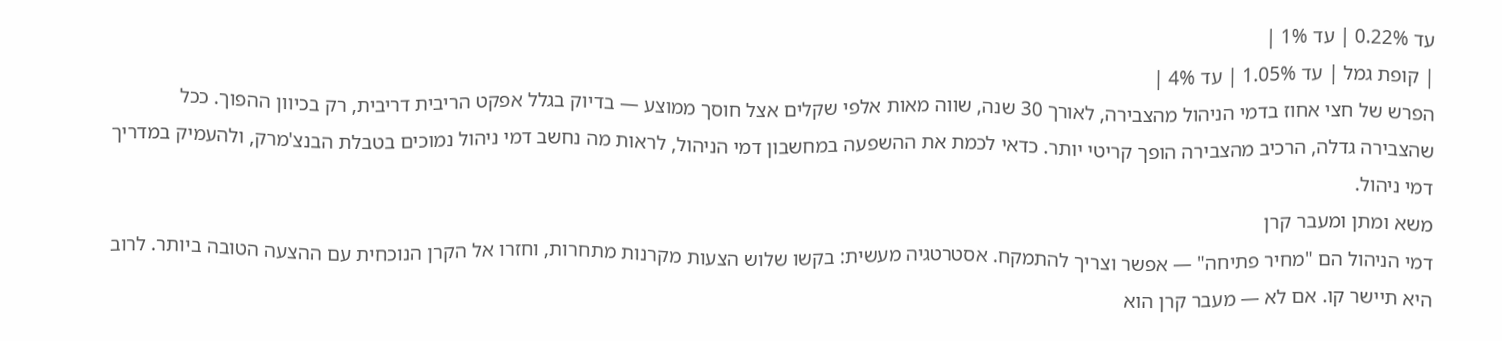עד 0.22% | עד 1% |
| קופת גמל | עד 1.05% | עד 4% |
הפרש של חצי אחוז בדמי הניהול מהצבירה, לאורך 30 שנה, שווה מאות אלפי שקלים אצל חוסך ממוצע — בדיוק בגלל אפקט הריבית דריבית, רק בכיוון ההפוך. ככל שהצבירה גדלה, הרכיב מהצבירה הופך קריטי יותר. כדאי לכמת את ההשפעה במחשבון דמי הניהול, לראות מה נחשב דמי ניהול נמוכים בטבלת הבנצ'מרק, ולהעמיק במדריך דמי ניהול.
משא ומתן ומעבר קרן
דמי הניהול הם "מחיר פתיחה" — אפשר וצריך להתמקח. אסטרטגיה מעשית: בקשו שלוש הצעות מקרנות מתחרות, וחזרו אל הקרן הנוכחית עם ההצעה הטובה ביותר. לרוב היא תיישר קו. אם לא — מעבר קרן הוא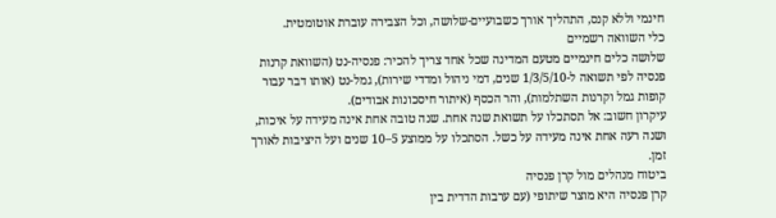חינמי וללא קנס, התהליך אורך כשבועיים-שלושה, וכל הצבירה עוברת אוטומטית.
כלי השוואה רשמיים
שלושה כלים חינמיים מטעם המדינה שכל אחד צריך להכיר: פנסיה-נט (השוואת קרנות פנסיה לפי תשואה ל-1/3/5/10 שנים, דמי ניהול ומדדי שירות), גמל-נט (אותו דבר עבור קופות גמל וקרנות השתלמות), והר הכסף (איתור חיסכונות אבודים).
עיקרון חשוב: אל תסתכלו על תשואת שנה אחת. שנה טובה אחת אינה מעידה על איכות, ושנה רעה אחת אינה מעידה על כשל. הסתכלו על ממוצע 5–10 שנים ועל היציבות לאורך זמן.
ביטוח מנהלים מול קרן פנסיה
קרן פנסיה היא מוצר שיתופי (עם ערבות הדדית בין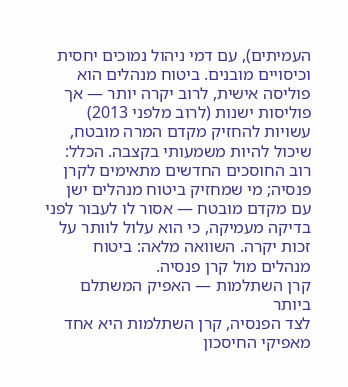העמיתים), עם דמי ניהול נמוכים יחסית וכיסויים מובנים. ביטוח מנהלים הוא פוליסה אישית, לרוב יקרה יותר — אך פוליסות ישנות (לרוב מלפני 2013) עשויות להחזיק מקדם המרה מובטח, שיכול להיות משמעותי בקצבה. הכלל: רוב החוסכים החדשים מתאימים לקרן פנסיה; מי שמחזיק ביטוח מנהלים ישן עם מקדם מובטח — אסור לו לעבור לפני בדיקה מעמיקה, כי הוא עלול לוותר על זכות יקרה. השוואה מלאה: ביטוח מנהלים מול קרן פנסיה.
קרן השתלמות — האפיק המשתלם ביותר
לצד הפנסיה, קרן השתלמות היא אחד מאפיקי החיסכון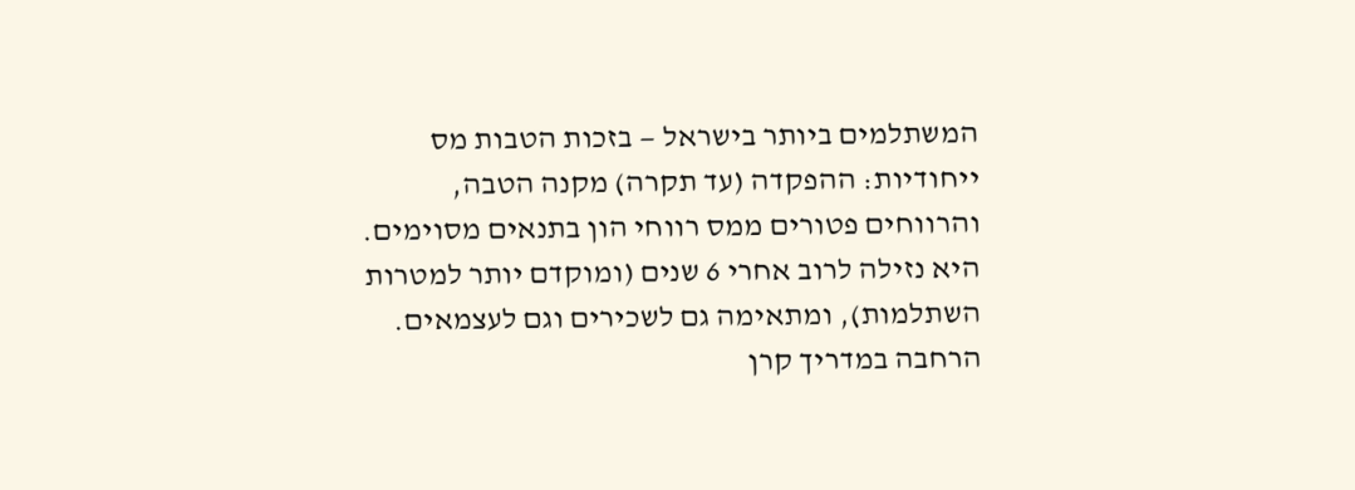המשתלמים ביותר בישראל — בזכות הטבות מס ייחודיות: ההפקדה (עד תקרה) מקנה הטבה, והרווחים פטורים ממס רווחי הון בתנאים מסוימים. היא נזילה לרוב אחרי 6 שנים (ומוקדם יותר למטרות השתלמות), ומתאימה גם לשכירים וגם לעצמאים. הרחבה במדריך קרן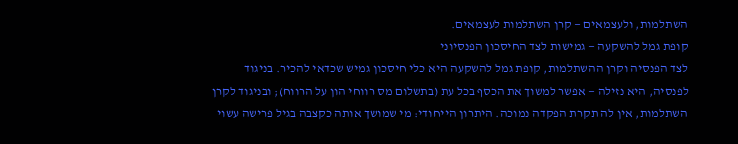השתלמות, ולעצמאים — קרן השתלמות לעצמאים.
קופת גמל להשקעה — גמישות לצד החיסכון הפנסיוני
לצד הפנסיה וקרן ההשתלמות, קופת גמל להשקעה היא כלי חיסכון גמיש שכדאי להכיר. בניגוד לפנסיה, היא נזילה — אפשר למשוך את הכסף בכל עת (בתשלום מס רווחי הון על הרווח); ובניגוד לקרן השתלמות, אין לה תקרת הפקדה נמוכה. היתרון הייחודי: מי שמושך אותה כקצבה בגיל פרישה עשוי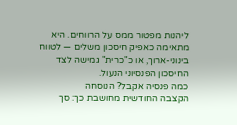ליהנות מפטור ממס על הרווחים. היא מתאימה כאפיק חיסכון משלים — לטווח בינוני-ארוך, או כ"כרית" גמישה לצד החיסכון הפנסיוני הנעול.
כמה פנסיה אקבל? הנוסחה
הקצבה החודשית מחושבת כך: סך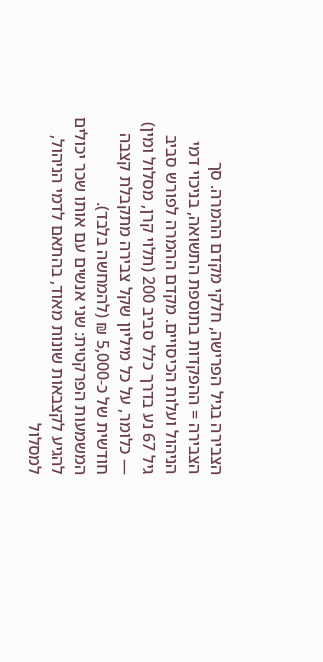הצבירה בגיל הפרישה, חלקי מקדם ההמרה. סך הצבירה = ההפקדות בתוספת התשואה, בניכוי דמי הניהול ועלות הכיסויים. מקדם ההמרה לפורש סביב גיל 67 נע בדרך כלל סביב 200 (תלוי קרן, מסלול ומין) — כלומר, על כל מיליון שקל צבירה מתקבלת קצבה חודשית של כ-5,000 ₪ (להמחשה בלבד).
המשמעות הפרקטית: שני אנשים עם אותו שכר יכולים להגיע לקצבאות שונות מאוד, בהתאם לדמי הניהול, למסלול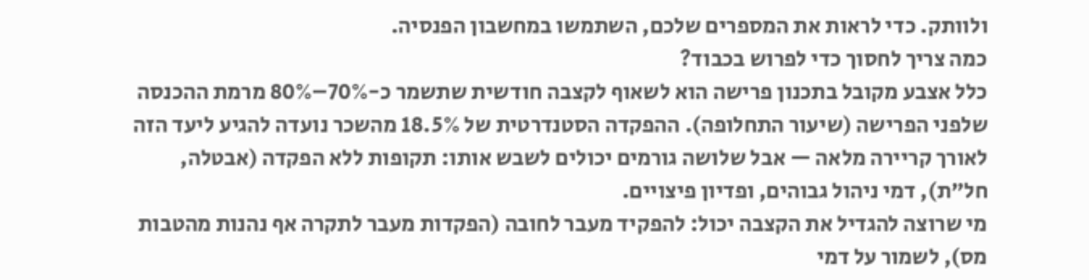ולוותק. כדי לראות את המספרים שלכם, השתמשו במחשבון הפנסיה.
כמה צריך לחסוך כדי לפרוש בכבוד?
כלל אצבע מקובל בתכנון פרישה הוא לשאוף לקצבה חודשית שתשמר כ-70%–80% מרמת ההכנסה שלפני הפרישה (שיעור התחלופה). ההפקדה הסטנדרטית של 18.5% מהשכר נועדה להגיע ליעד הזה לאורך קריירה מלאה — אבל שלושה גורמים יכולים לשבש אותו: תקופות ללא הפקדה (אבטלה, חל"ת), דמי ניהול גבוהים, ופדיון פיצויים.
מי שרוצה להגדיל את הקצבה יכול: להפקיד מעבר לחובה (הפקדות מעבר לתקרה אף נהנות מהטבות מס), לשמור על דמי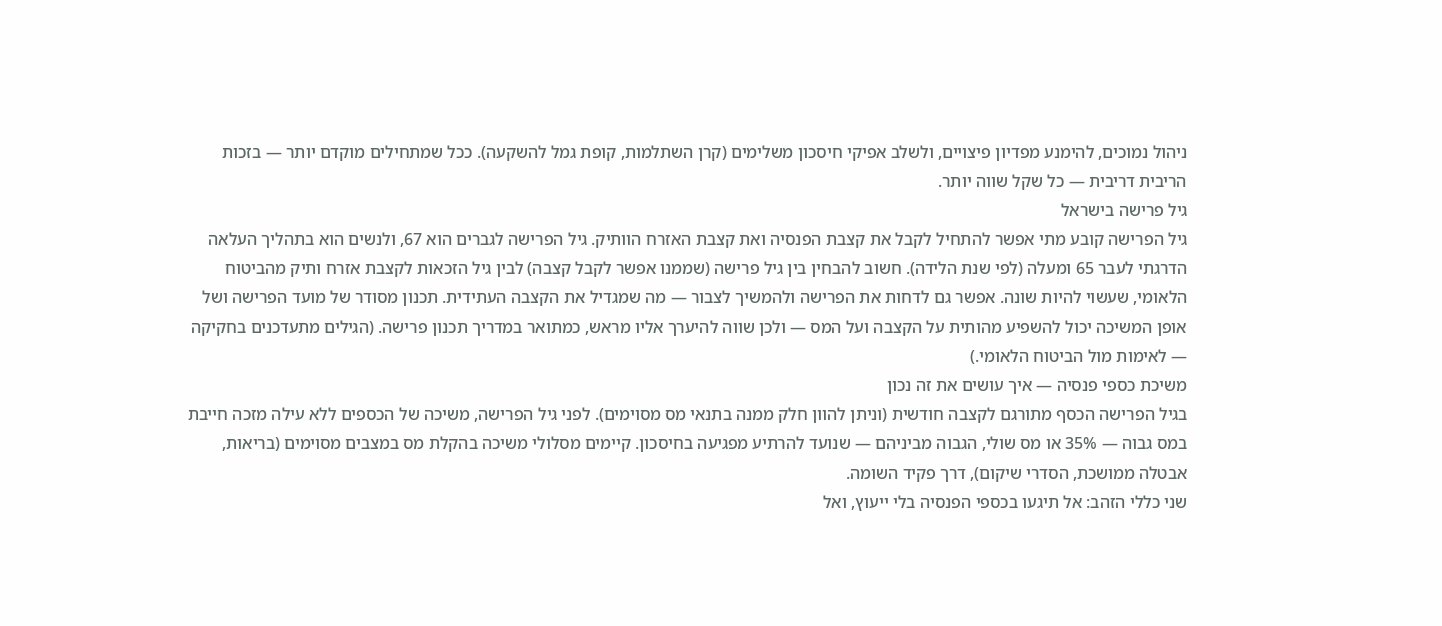ניהול נמוכים, להימנע מפדיון פיצויים, ולשלב אפיקי חיסכון משלימים (קרן השתלמות, קופת גמל להשקעה). ככל שמתחילים מוקדם יותר — בזכות הריבית דריבית — כל שקל שווה יותר.
גיל פרישה בישראל
גיל הפרישה קובע מתי אפשר להתחיל לקבל את קצבת הפנסיה ואת קצבת האזרח הוותיק. גיל הפרישה לגברים הוא 67, ולנשים הוא בתהליך העלאה הדרגתי לעבר 65 ומעלה (לפי שנת הלידה). חשוב להבחין בין גיל פרישה (שממנו אפשר לקבל קצבה) לבין גיל הזכאות לקצבת אזרח ותיק מהביטוח הלאומי, שעשוי להיות שונה. אפשר גם לדחות את הפרישה ולהמשיך לצבור — מה שמגדיל את הקצבה העתידית. תכנון מסודר של מועד הפרישה ושל אופן המשיכה יכול להשפיע מהותית על הקצבה ועל המס — ולכן שווה להיערך אליו מראש, כמתואר במדריך תכנון פרישה. (הגילים מתעדכנים בחקיקה — לאימות מול הביטוח הלאומי.)
משיכת כספי פנסיה — איך עושים את זה נכון
בגיל הפרישה הכסף מתורגם לקצבה חודשית (וניתן להוון חלק ממנה בתנאי מס מסוימים). לפני גיל הפרישה, משיכה של הכספים ללא עילה מזכה חייבת במס גבוה — 35% או מס שולי, הגבוה מביניהם — שנועד להרתיע מפגיעה בחיסכון. קיימים מסלולי משיכה בהקלת מס במצבים מסוימים (בריאות, אבטלה ממושכת, הסדרי שיקום), דרך פקיד השומה.
שני כללי הזהב: אל תיגעו בכספי הפנסיה בלי ייעוץ, ואל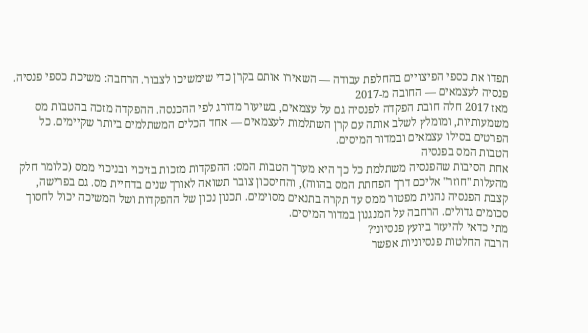תפדו את כספי הפיצויים בהחלפת עבודה — השאירו אותם בקרן כדי שימשיכו לצבור. הרחבה: משיכת כספי פנסיה.
פנסיה לעצמאים — החובה מ-2017
מאז 2017 חלה חובת הפקדה לפנסיה גם על עצמאים, בשיעור מדורג לפי ההכנסה. ההפקדה מזכה בהטבות מס משמעותיות, ומומלץ לשלב אותה עם קרן השתלמות לעצמאים — אחד הכלים המשתלמים ביותר שקיימים. כל הפרטים בסילו עצמאים ובמדור המיסים.
הטבות המס בפנסיה
אחת הסיבות שהפנסיה משתלמת כל כך היא מערך הטבות המס: ההפקדות מזכות בזיכוי ובניכוי ממס (כלומר חלק מהעלות "חוזר" אליכם דרך הפחתת המס בהווה), והחיסכון צובר תשואה לאורך שנים בדחיית מס. גם בפרישה, קצבת הפנסיה נהנית מפטור ממס עד תקרה בתנאים מסוימים. תכנון נכון של ההפקדות ושל המשיכה יכול לחסוך סכומים גדולים. הרחבה על המנגנון במדור המיסים.
מתי כדאי להיעזר ביועץ פנסיוני?
הרבה החלטות פנסיוניות אפשר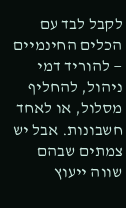לקבל לבד עם הכלים החינמיים — להוריד דמי ניהול, להחליף מסלול, או לאחד חשבונות. אבל יש צמתים שבהם שווה ייעוץ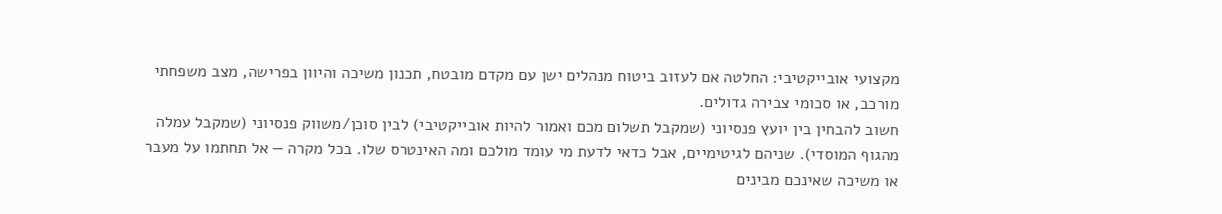מקצועי אובייקטיבי: החלטה אם לעזוב ביטוח מנהלים ישן עם מקדם מובטח, תכנון משיכה והיוון בפרישה, מצב משפחתי מורכב, או סכומי צבירה גדולים.
חשוב להבחין בין יועץ פנסיוני (שמקבל תשלום מכם ואמור להיות אובייקטיבי) לבין סוכן/משווק פנסיוני (שמקבל עמלה מהגוף המוסדי). שניהם לגיטימיים, אבל כדאי לדעת מי עומד מולכם ומה האינטרס שלו. בכל מקרה — אל תחתמו על מעבר או משיכה שאינכם מבינים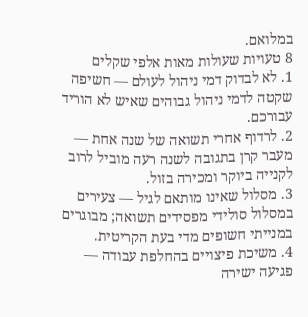במלואם.
8 טעויות שעולות מאות אלפי שקלים
1. לא לבדוק דמי ניהול לעולם — חשיפה שקטה לדמי ניהול גבוהים שאיש לא הוריד עבורכם.
2. לרדוף אחרי תשואה של שנה אחת — מעבר קרן בתגובה לשנה רעה מוביל לרוב לקנייה ביוקר ומכירה בזול.
3. מסלול שאינו מותאם לגיל — צעירים במסלול סולידי מפסידים תשואה; מבוגרים במנייתי חשופים מדי בעת הקריטית.
4. משיכת פיצויים בהחלפת עבודה — פגיעה ישירה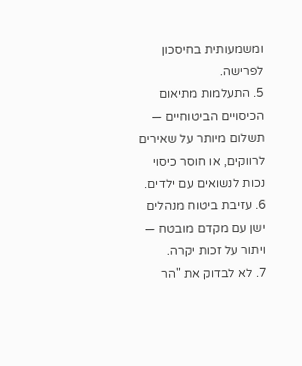ומשמעותית בחיסכון לפרישה.
5. התעלמות מתיאום הכיסויים הביטוחיים — תשלום מיותר על שאירים לרווקים, או חוסר כיסוי נכות לנשואים עם ילדים.
6. עזיבת ביטוח מנהלים ישן עם מקדם מובטח — ויתור על זכות יקרה.
7. לא לבדוק את "הר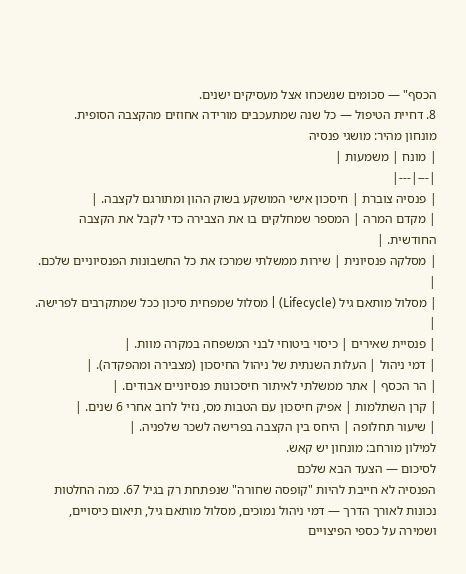הכסף" — סכומים שנשכחו אצל מעסיקים ישנים.
8. דחיית הטיפול — כל שנה שמתעכבים מורידה אחוזים מהקצבה הסופית.
מונחון מהיר: מושגי פנסיה
| מונח | משמעות |
|---|---|
| פנסיה צוברת | חיסכון אישי המושקע בשוק ההון ומתורגם לקצבה. |
| מקדם המרה | המספר שמחלקים בו את הצבירה כדי לקבל את הקצבה החודשית. |
| מסלקה פנסיונית | שירות ממשלתי שמרכז את כל החשבונות הפנסיוניים שלכם. |
| מסלול מותאם גיל (Lifecycle) | מסלול שמפחית סיכון ככל שמתקרבים לפרישה. |
| פנסיית שאירים | כיסוי ביטוחי לבני המשפחה במקרה מוות. |
| דמי ניהול | העלות השנתית של ניהול החיסכון (מצבירה ומהפקדה). |
| הר הכסף | אתר ממשלתי לאיתור חיסכונות פנסיוניים אבודים. |
| קרן השתלמות | אפיק חיסכון עם הטבות מס, נזיל לרוב אחרי 6 שנים. |
| שיעור תחלופה | היחס בין הקצבה בפרישה לשכר שלפניה. |
למילון מורחב: מונחון יש קאש.
לסיכום — הצעד הבא שלכם
הפנסיה לא חייבת להיות "קופסה שחורה" שנפתחת רק בגיל 67. כמה החלטות נכונות לאורך הדרך — דמי ניהול נמוכים, מסלול מותאם גיל, תיאום כיסויים, ושמירה על כספי הפיצויים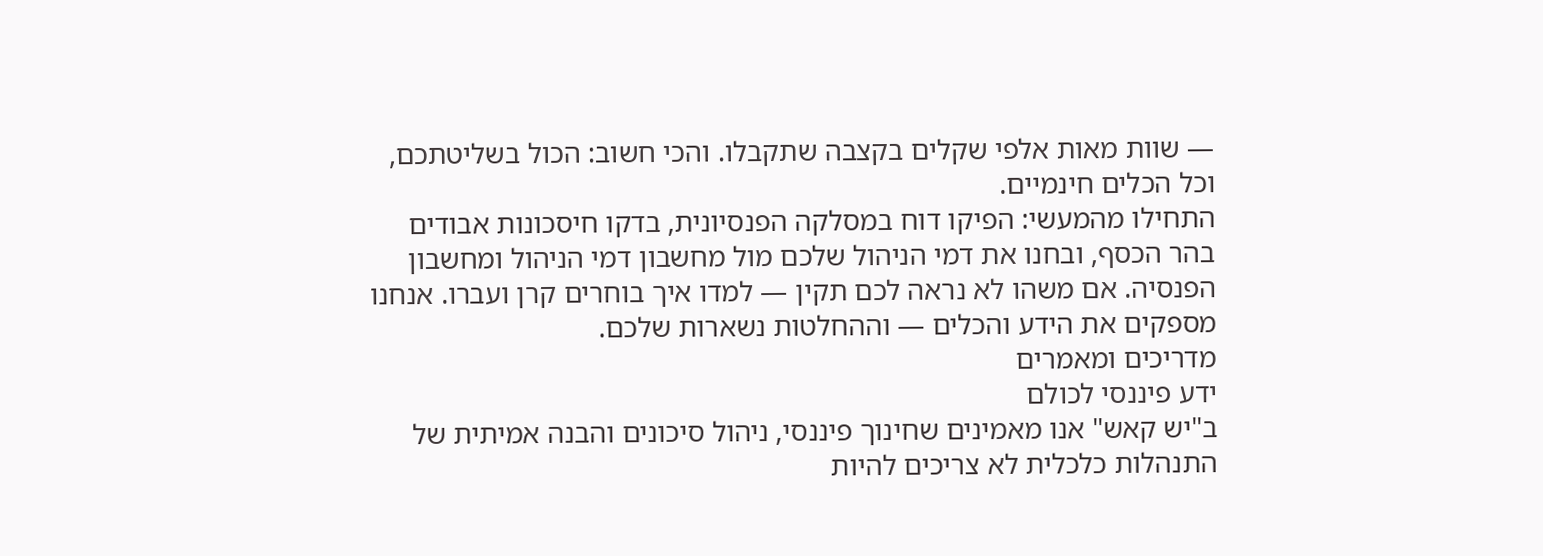— שוות מאות אלפי שקלים בקצבה שתקבלו. והכי חשוב: הכול בשליטתכם, וכל הכלים חינמיים.
התחילו מהמעשי: הפיקו דוח במסלקה הפנסיונית, בדקו חיסכונות אבודים בהר הכסף, ובחנו את דמי הניהול שלכם מול מחשבון דמי הניהול ומחשבון הפנסיה. אם משהו לא נראה לכם תקין — למדו איך בוחרים קרן ועברו. אנחנו מספקים את הידע והכלים — וההחלטות נשארות שלכם.
מדריכים ומאמרים
ידע פיננסי לכולם
ב"יש קאש" אנו מאמינים שחינוך פיננסי, ניהול סיכונים והבנה אמיתית של התנהלות כלכלית לא צריכים להיות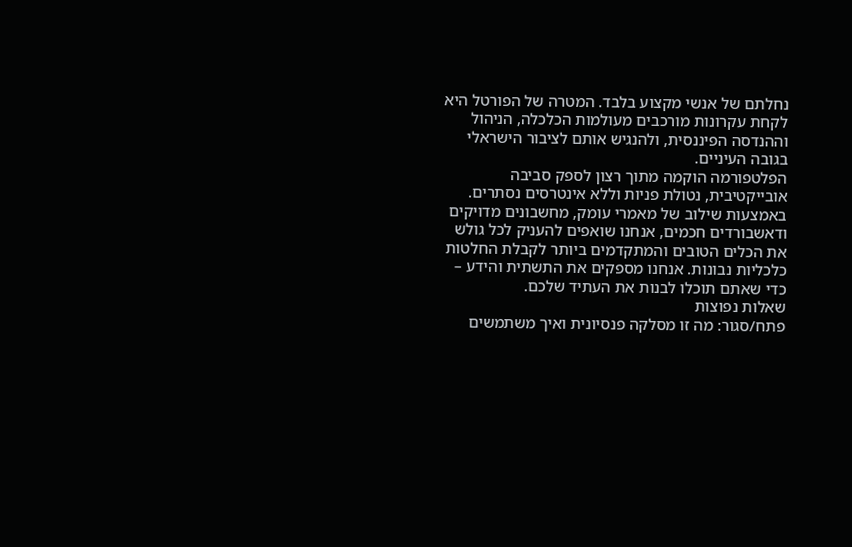נחלתם של אנשי מקצוע בלבד. המטרה של הפורטל היא לקחת עקרונות מורכבים מעולמות הכלכלה, הניהול וההנדסה הפיננסית, ולהנגיש אותם לציבור הישראלי בגובה העיניים.
הפלטפורמה הוקמה מתוך רצון לספק סביבה אובייקטיבית, נטולת פניות וללא אינטרסים נסתרים. באמצעות שילוב של מאמרי עומק, מחשבונים מדויקים ודאשבורדים חכמים, אנחנו שואפים להעניק לכל גולש את הכלים הטובים והמתקדמים ביותר לקבלת החלטות כלכליות נבונות. אנחנו מספקים את התשתית והידע – כדי שאתם תוכלו לבנות את העתיד שלכם.
שאלות נפוצות
פתח/סגור: מה זו מסלקה פנסיונית ואיך משתמשים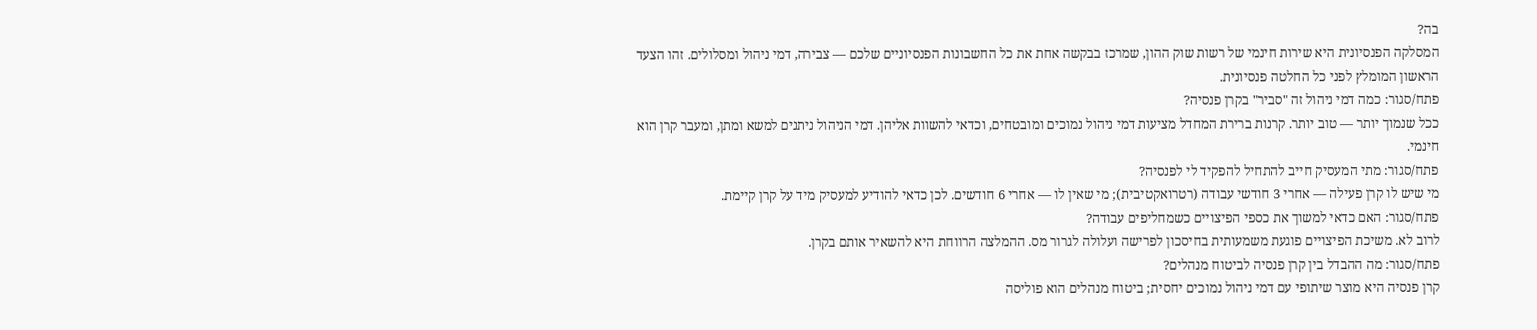בה?
המסלקה הפנסיונית היא שירות חינמי של רשות שוק ההון, שמרכז בבקשה אחת את כל החשבונות הפנסיוניים שלכם — צבירה, דמי ניהול ומסלולים. זהו הצעד הראשון המומלץ לפני כל החלטה פנסיונית.
פתח/סגור: כמה דמי ניהול זה "סביר" בקרן פנסיה?
ככל שנמוך יותר — טוב יותר. קרנות ברירת המחדל מציעות דמי ניהול נמוכים ומובטחים, וכדאי להשוות אליהן. דמי הניהול ניתנים למשא ומתן, ומעבר קרן הוא חינמי.
פתח/סגור: מתי המעסיק חייב להתחיל להפקיד לי לפנסיה?
מי שיש לו קרן פעילה — אחרי 3 חודשי עבודה (רטרואקטיבית); מי שאין לו — אחרי 6 חודשים. לכן כדאי להודיע למעסיק מיד על קרן קיימת.
פתח/סגור: האם כדאי למשוך את כספי הפיצויים כשמחליפים עבודה?
לרוב לא. משיכת הפיצויים פוגעת משמעותית בחיסכון לפרישה ועלולה לגרור מס. ההמלצה הרווחת היא להשאיר אותם בקרן.
פתח/סגור: מה ההבדל בין קרן פנסיה לביטוח מנהלים?
קרן פנסיה היא מוצר שיתופי עם דמי ניהול נמוכים יחסית; ביטוח מנהלים הוא פוליסה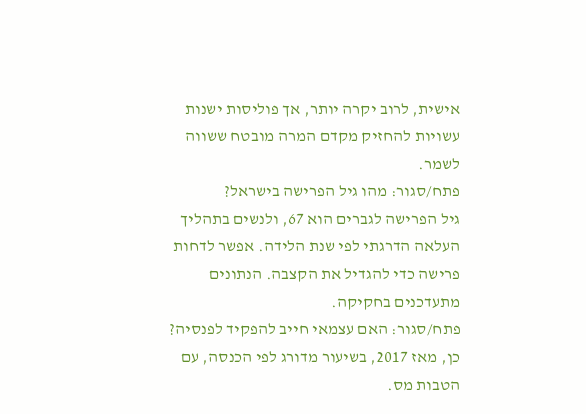אישית, לרוב יקרה יותר, אך פוליסות ישנות עשויות להחזיק מקדם המרה מובטח ששווה לשמר.
פתח/סגור: מהו גיל הפרישה בישראל?
גיל הפרישה לגברים הוא 67, ולנשים בתהליך העלאה הדרגתי לפי שנת הלידה. אפשר לדחות פרישה כדי להגדיל את הקצבה. הנתונים מתעדכנים בחקיקה.
פתח/סגור: האם עצמאי חייב להפקיד לפנסיה?
כן, מאז 2017, בשיעור מדורג לפי הכנסה, עם הטבות מס.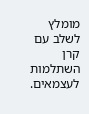מומלץ לשלב עם קרן השתלמות לעצמאים.